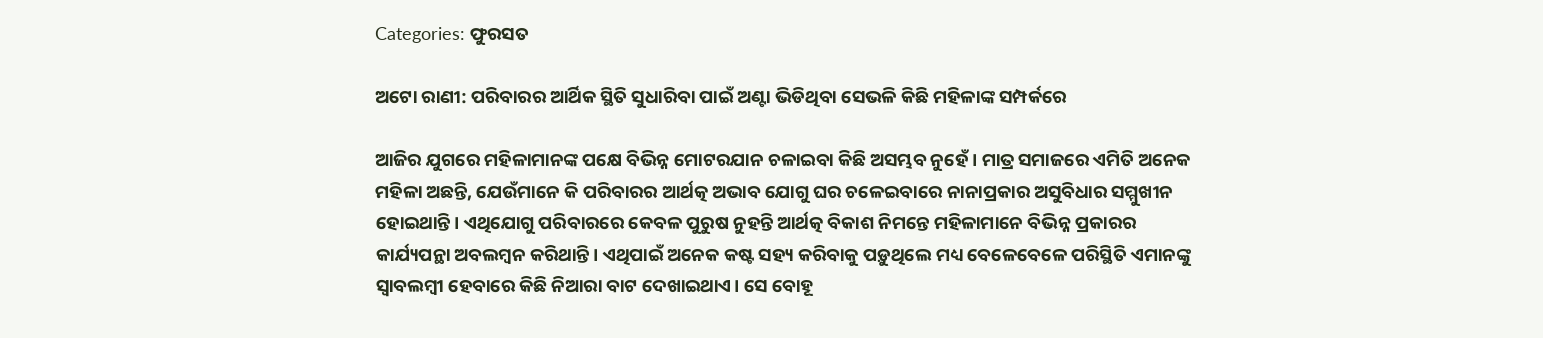Categories: ଫୁରସତ

ଅଟୋ ରାଣୀ: ପରିବାରର ଆର୍ଥିକ ସ୍ଥିତି ସୁଧାରିବା ପାଇଁ ଅଣ୍ଟା ଭିଡିଥିବା ସେଭଳି କିଛି ମହିଳାଙ୍କ ସମ୍ପର୍କରେ

ଆଜିର ଯୁଗରେ ମହିଳାମାନଙ୍କ ପକ୍ଷେ ବିଭିନ୍ନ ମୋଟରଯାନ ଚଳାଇବା କିଛି ଅସମ୍ଭବ ନୁହେଁ । ମାତ୍ର ସମାଜରେ ଏମିତି ଅନେକ ମହିଳା ଅଛନ୍ତି, ଯେଉଁମାନେ କି ପରିବାରର ଆର୍ଥତ୍କ ଅଭାବ ଯୋଗୁ ଘର ଚଳେଇବାରେ ନାନାପ୍ରକାର ଅସୁବିଧାର ସମ୍ମୁଖୀନ ହୋଇଥାନ୍ତି। ଏଥିଯୋଗୁ ପରିବାରରେ କେବଳ ପୁରୁଷ ନୁହନ୍ତି ଆର୍ଥତ୍କ ବିକାଶ ନିମନ୍ତେ ମହିଳାମାନେ ବିଭିନ୍ନ ପ୍ରକାରର କାର୍ଯ୍ୟପନ୍ଥା ଅବଲମ୍ବନ କରିଥାନ୍ତି। ଏଥିପାଇଁ ଅନେକ କଷ୍ଟ ସହ୍ୟ କରିବାକୁ ପଡ଼ୁଥିଲେ ମଧ୍ୟ ବେଳେବେଳେ ପରିସ୍ଥିତି ଏମାନଙ୍କୁ ସ୍ବାବଲମ୍ବୀ ହେବାରେ କିଛି ନିଆରା ବାଟ ଦେଖାଇଥାଏ। ସେ ବୋହୂ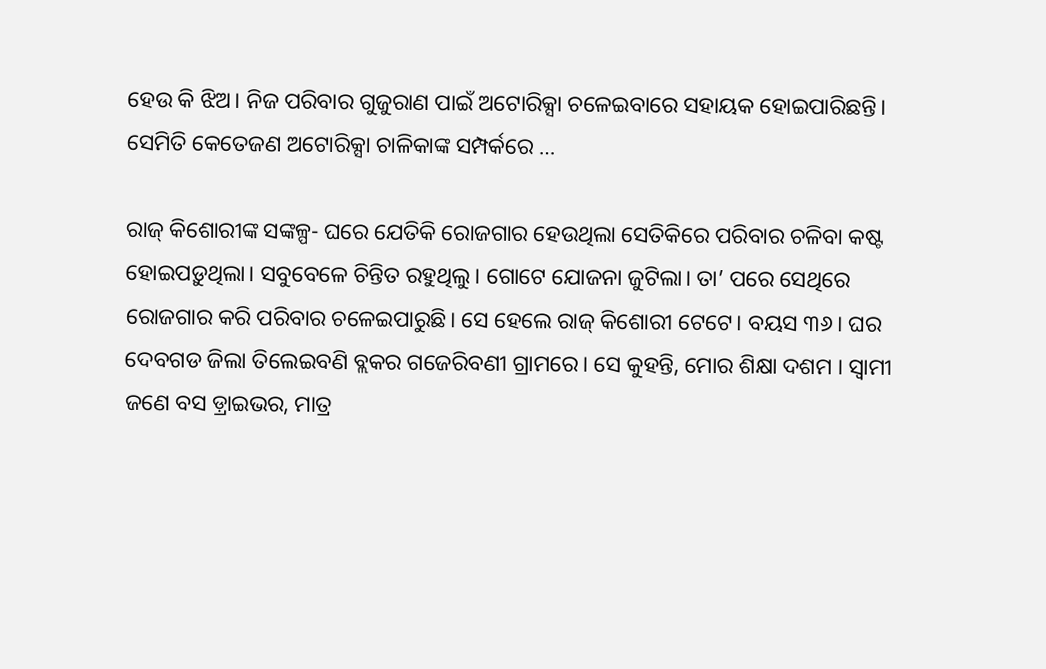ହେଉ କି ଝିଅ। ନିଜ ପରିବାର ଗୁଜୁରାଣ ପାଇଁ ଅଟୋରିକ୍ସା ଚଳେଇବାରେ ସହାୟକ ହୋଇପାରିଛନ୍ତି। ସେମିତି କେତେଜଣ ଅଟୋରିକ୍ସା ଚାଳିକାଙ୍କ ସମ୍ପର୍କରେ …

ରାଜ୍‌ କିଶୋରୀଙ୍କ ସଙ୍କଳ୍ପ- ଘରେ ଯେତିକି ରୋଜଗାର ହେଉଥିଲା ସେତିକିରେ ପରିବାର ଚଳିବା କଷ୍ଟ ହୋଇପଡ଼ୁଥିଲା। ସବୁବେଳେ ଚିନ୍ତିତ ରହୁଥିଲୁ। ଗୋଟେ ଯୋଜନା ଜୁଟିଲା। ତା’ ପରେ ସେଥିରେ ରୋଜଗାର କରି ପରିବାର ଚଳେଇପାରୁଛି। ସେ ହେଲେ ରାଜ୍‌ କିଶୋରୀ ଟେଟେ। ବୟସ ୩୬। ଘର ଦେବଗଡ ଜିଲା ତିଲେଇବଣି ବ୍ଲକର ଗଜେରିବଣୀ ଗ୍ରାମରେ। ସେ କୁହନ୍ତି, ମୋର ଶିକ୍ଷା ଦଶମ । ସ୍ବାମୀ ଜଣେ ବସ ଡ଼୍ରାଇଭର, ମାତ୍ର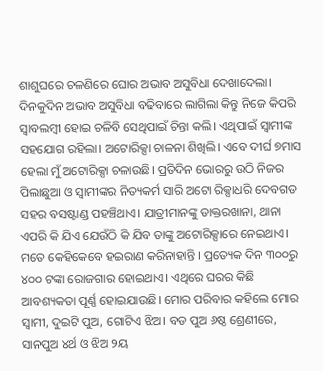ଶାଶୁଘରେ ଚଳଣିରେ ଘୋର ଅଭାବ ଅସୁବିଧା ଦେଖାଦେଲା। ଦିନକୁଦିନ ଅଭାବ ଅସୁବିଧା ବଢିବାରେ ଲାଗିଲା କିନ୍ତୁ ନିଜେ କିପରି ସ୍ବାବଲମ୍ବୀ ହୋଇ ଚଳିବି ସେଥିପାଇଁ ଚିନ୍ତା କଲି। ଏଥିପାଇଁ ସ୍ବାମୀଙ୍କ ସହଯୋଗ ରହିଲା। ଅଟୋରିକ୍ସା ଚାଳନା ଶିଖିଲି। ଏବେ ଦୀର୍ଘ ୭ମାସ ହେଲା ମୁଁ ଅଟୋରିକ୍ସା ଚଳାଉଛି। ପ୍ରତିଦିନ ଭୋରରୁ ଉଠି ନିଜର ପିଲାଛୁଆ ଓ ସ୍ବାମୀଙ୍କର ନିତ୍ୟକର୍ମ ସାରି ଅଟୋ ରିକ୍ସାଧରି ଦେବଗଡ ସହର ବସଷ୍ଟାଣ୍ଡ ପହଞ୍ଚିଥାଏ। ଯାତ୍ରୀମାନଙ୍କୁ ଡାକ୍ତରଖାନା, ଥାନା ଏପରି କି ଯିଏ ଯେଉଁଠି କି ଯିବ ତାଙ୍କୁ ଅଟୋରିକ୍ସାରେ ନେଇଥାଏ। ମତେ କେହିକେବେ ହଇରାଣ କରିନାହାନ୍ତି । ପ୍ରତ୍ୟେକ ଦିନ ୩୦୦ରୁ ୪୦୦ ଟଙ୍କା ରୋଜଗାର ହୋଇଥାଏ। ଏଥିରେ ଘରର କିଛି ଆବଶ୍ୟକତା ପୂର୍ଣ୍ଣ ହୋଇଯାଉଛି। ମୋର ପରିବାର କହିଲେ ମୋର ସ୍ବାମୀ, ଦୁଇଟି ପୁଅ, ଗୋଟିଏ ଝିଅ। ବଡ ପୁଅ ୬ଷ୍ଠ ଶ୍ରେଣୀରେ, ସାନପୁଅ ୪ର୍ଥ ଓ ଝିଅ ୨ୟ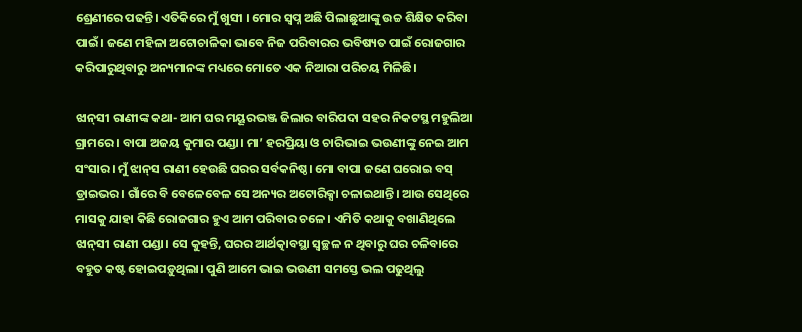ଶ୍ରେଣୀରେ ପଢନ୍ତି। ଏତିକିରେ ମୁଁ ଖୁସୀ । ମୋର ସ୍ବପ୍ନ ଅଛି ପିଲାଛୁଆଙ୍କୁ ଉଚ୍ଚ ଶିକ୍ଷିତ କରିବା ପାଇଁ। ଜଣେ ମହିଳା ଅଟୋଚାଳିକା ଭାବେ ନିଜ ପରିବାରର ଭବିଷ୍ୟତ ପାଇଁ ରୋଜଗାର କରିପାରୁଥିବାରୁ ଅନ୍ୟମାନଙ୍କ ମଧ୍ୟରେ ମୋତେ ଏକ ନିଆରା ପରିଚୟ ମିଳିଛି।

ଝାନ୍‌ସୀ ରାଣୀଙ୍କ କଥା- ଆମ ଘର ମୟୂରଭଞ୍ଜ ଜିଲାର ବାରିପଦା ସହର ନିକଟସ୍ଥ ମହୁଲିଆ ଗ୍ରାମରେ । ବାପା ଅଜୟ କୁମାର ପଣ୍ଡା। ମା’ ହରପ୍ରିୟା ଓ ଚାରିଭାଇ ଭଉଣୀଙ୍କୁ ନେଇ ଆମ ସଂସାର। ମୁଁ ଝାନ୍‌ସ ରାଣୀ ହେଉଛି ଘରର ସର୍ବକନିଷ୍ଠ। ମୋ ବାପା ଜଣେ ଘରୋଇ ବସ୍‌ ଡ୍ରାଇଭର। ଗାଁରେ ବି ବେଳେବେଳ ସେ ଅନ୍ୟର ଅଟୋରିକ୍ସା ଚଳାଇଥାନ୍ତି। ଆଉ ସେଥିରେ ମାସକୁ ଯାହା କିଛି ରୋଜଗାର ହୁଏ ଆମ ପରିବାର ଚଳେ। ଏମିତି କଥାକୁ ବଖାଣିଥିଲେ ଝାନ୍‌ସୀ ରାଣୀ ପଣ୍ଡା। ସେ କୁହନ୍ତି, ଘରର ଆର୍ଥତ୍କାବସ୍ଥା ସ୍ବଚ୍ଛଳ ନ ଥିବାରୁ ଘର ଚଳିବାରେ ବହୁତ କଷ୍ଟ ହୋଇପଡ଼ୁଥିଲା। ପୁଣି ଆମେ ଭାଇ ଭଉଣୀ ସମସ୍ତେ ଭଲ ପଢୁଥିଲୁ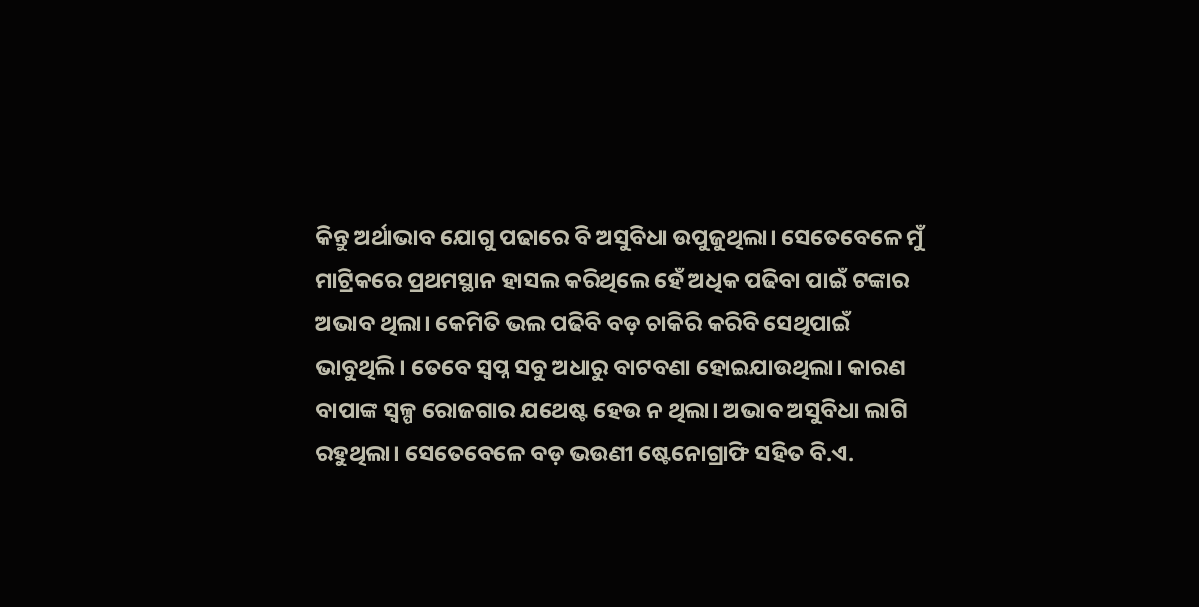କିନ୍ତୁ ଅର୍ଥାଭାବ ଯୋଗୁ ପଢାରେ ବି ଅସୁବିଧା ଉପୁଜୁଥିଲା। ସେତେବେଳେ ମୁଁ ମାଟ୍ରିକରେ ପ୍ରଥମସ୍ଥାନ ହାସଲ କରିଥିଲେ ହେଁ ଅଧିକ ପଢିବା ପାଇଁ ଟଙ୍କାର ଅଭାବ ଥିଲା। କେମିତି ଭଲ ପଢିବି ବଡ଼ ଚାକିରି କରିବି ସେଥିପାଇଁ ଭାବୁଥିଲି। ତେବେ ସ୍ବପ୍ନ ସବୁ ଅଧାରୁ ବାଟବଣା ହୋଇଯାଉଥିଲା। କାରଣ ବାପାଙ୍କ ସ୍ବଳ୍ପ ରୋଜଗାର ଯଥେଷ୍ଟ ହେଉ ନ ଥିଲା। ଅଭାବ ଅସୁବିଧା ଲାଗି ରହୁଥିଲା। ସେତେବେଳେ ବଡ଼ ଭଉଣୀ ଷ୍ଟେନୋଗ୍ରାଫି ସହିତ ବି.ଏ.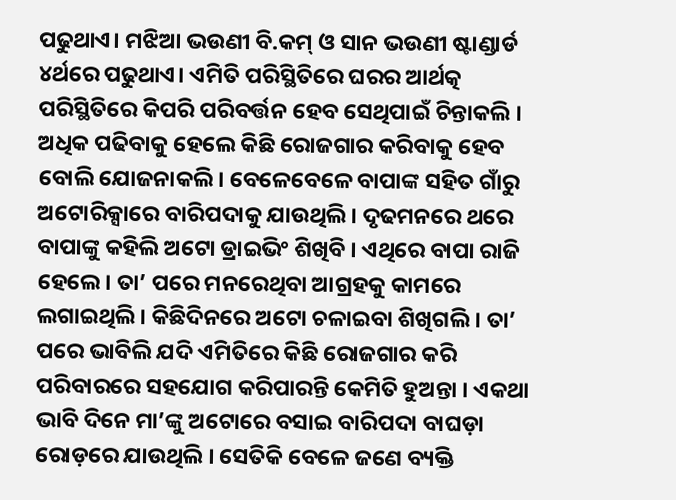ପଢୁଥାଏ। ମଝିଆ ଭଉଣୀ ବି.କମ୍‌ ଓ ସାନ ଭଉଣୀ ଷ୍ଟାଣ୍ଡାର୍ଡ ୪ର୍ଥରେ ପଢୁଥାଏ। ଏମିତି ପରିସ୍ଥିତିରେ ଘରର ଆର୍ଥତ୍କ ପରିସ୍ଥିତିରେ କିପରି ପରିବର୍ତ୍ତନ ହେବ ସେଥିପାଇଁ ଚିନ୍ତାକଲି । ଅଧିକ ପଢିବାକୁ ହେଲେ କିଛି ରୋଜଗାର କରିବାକୁ ହେବ ବୋଲି ଯୋଜନାକଲି। ବେଳେବେଳେ ବାପାଙ୍କ ସହିତ ଗାଁରୁ ଅଟୋରିକ୍ସାରେ ବାରିପଦାକୁ ଯାଉଥିଲି। ଦୃଢମନରେ ଥରେ ବାପାଙ୍କୁ କହିଲି ଅଟୋ ଡ୍ରାଇଭିଂ ଶିଖିବି । ଏଥିରେ ବାପା ରାଜି ହେଲେ। ତା’ ପରେ ମନରେଥିବା ଆଗ୍ରହକୁ କାମରେ ଲଗାଇଥିଲି। କିଛିଦିନରେ ଅଟୋ ଚଳାଇବା ଶିଖିଗଲି । ତା’ ପରେ ଭାବିଲି ଯଦି ଏମିତିରେ କିଛି ରୋଜଗାର କରି ପରିବାରରେ ସହଯୋଗ କରିପାରନ୍ତି କେମିତି ହୁଅନ୍ତା । ଏକଥା ଭାବି ଦିନେ ମା’ଙ୍କୁ ଅଟୋରେ ବସାଇ ବାରିପଦା ବାଘଡ଼ା ରୋଡ଼ରେ ଯାଉଥିଲି । ସେତିକି ବେଳେ ଜଣେ ବ୍ୟକ୍ତି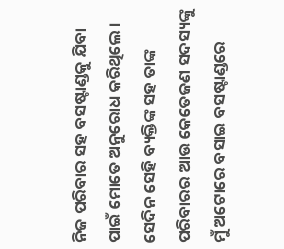ନିଜ ପରିବାର ସହ ବସଷ୍ଟାଣ୍ଡକୁ ଯିବା ପାଇଁ ମୋତେ ଅନୁରୋଧ କରିଥିଲେ । ସେଦିନ ସେହି ବ୍ୟକ୍ତିଙ୍କ ସହ ତାଙ୍କ ପରିବାରର ଆଉ କେତେଜଣ ସଦସ୍ୟଙ୍କୁ ମୁଁ ଅଟୋରେ ବସାଇ ବସଷ୍ଟାଣ୍ଡରେ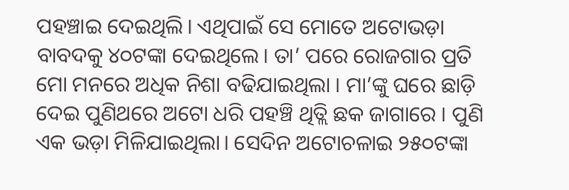ପହଞ୍ଚାଇ ଦେଇଥିଲି। ଏଥିପାଇଁ ସେ ମୋତେ ଅଟୋଭଡ଼ା ବାବଦକୁ ୪୦ଟଙ୍କା ଦେଇଥିଲେ। ତା’ ପରେ ରୋଜଗାର ପ୍ରତି ମୋ ମନରେ ଅଧିକ ନିଶା ବଢିଯାଇଥିଲା । ମା’ଙ୍କୁ ଘରେ ଛାଡ଼ି ଦେଇ ପୁଣିଥରେ ଅଟୋ ଧରି ପହଞ୍ଚି ଥିତ୍ଲି ଛକ ଜାଗାରେ । ପୁଣି ଏକ ଭଡ଼ା ମିଳିଯାଇଥିଲା। ସେଦିନ ଅଟୋଚଳାଇ ୨୫୦ଟଙ୍କା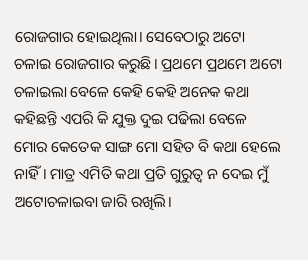ରୋଜଗାର ହୋଇଥିଲା। ସେବେଠାରୁ ଅଟୋ ଚଳାଇ ରୋଜଗାର କରୁଛି। ପ୍ରଥମେ ପ୍ରଥମେ ଅଟୋ ଚଳାଇଲା ବେଳେ କେହି କେହି ଅନେକ କଥା କହିଛନ୍ତି ଏପରି କି ଯୁକ୍ତ ଦୁଇ ପଢିଲା ବେଳେ ମୋର କେତେକ ସାଙ୍ଗ ମୋ ସହିତ ବି କଥା ହେଲେ ନାହିଁ। ମାତ୍ର ଏମିତି କଥା ପ୍ରତି ଗୁରୁତ୍ୱ ନ ଦେଇ ମୁଁ ଅଟୋଚଳାଇବା ଜାରି ରଖିଲି।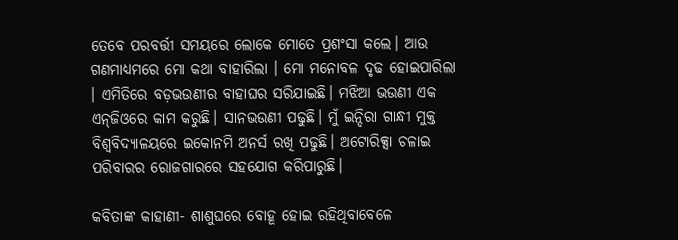ତେବେ ପରବର୍ତ୍ତୀ ସମୟରେ ଲୋକେ ମୋତେ ପ୍ରଶଂସା କଲେ। ଆଉ ଗଣମାଧ୍ୟମରେ ମୋ କଥା ବାହାରିଲା । ମୋ ମନୋବଳ ଦୃଢ ହୋଇପାରିଲା । ଏମିତିରେ ବଡ଼ଭଉଣୀର ବାହାଘର ସରିଯାଇଛି। ମଝିଆ ଭଉଣୀ ଏକ ଏନ୍‌ଜିଓରେ କାମ କରୁଛି। ସାନଭଉଣୀ ପଢୁଛି। ମୁଁ ଇନ୍ଦିରା ଗାନ୍ଧୀ ମୁକ୍ତ ବିଶ୍ୱବିଦ୍ୟାଳୟରେ ଇକୋନମି ଅନର୍ସ ରଖି ପଢୁଛି। ଅଟୋରିକ୍ସା ଚଳାଇ ପରିବାରର ରୋଜଗାରରେ ସହଯୋଗ କରିପାରୁଛି।

କବିତାଙ୍କ କାହାଣୀ- ଶାଶୁଘରେ ବୋହୂ ହୋଇ ରହିଥିବାବେଳେ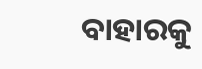ବାହାରକୁ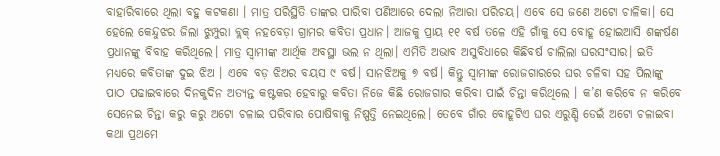ବାହାରିବାରେ ଥିଲା ବହୁ କଟକଣା । ମାତ୍ର ପରିସ୍ଥିତି ତାଙ୍କର ପାରିବା ପଣିଆରେ ଦେଲା ନିଆରା ପରିଚୟ। ଏବେ ସେ ଜଣେ ଅଟୋ ଚାଳିକା। ସେ ହେଲେ କେନ୍ଦୁଝର ଜିଲା ଝୁମ୍ପୁରା ବ୍ଲକ୍‌ ନହବେଡ଼ା ଗ୍ରାମର କବିତା ପ୍ରଧାନ। ଆଜକୁ ପ୍ରାୟ ୧୧ ବର୍ଷ ତଳେ ଏହି ଗାଁକୁ ସେ ବୋହୂ ହୋଇଆସି ଶଙ୍କର୍ଷଣ ପ୍ରଧାନଙ୍କୁ ବିବାହ କରିଥିଲେ। ମାତ୍ର ସ୍ବାମୀଙ୍କ ଆର୍ଥିକ ଅବସ୍ଥା ଭଲ ନ ଥିଲା। ଏମିତି ଅଭାବ ଅସୁବିଧାରେ କିଛିବର୍ଷ ଚାଲିଲା ଘରସଂସାର। ଇତି ମଧ୍ୟରେ କବିତାଙ୍କ ଦୁଇ ଝିଅ । ଏବେ ବଡ଼ ଝିଅର ବୟସ ୯ ବର୍ଷ। ସାନଝିଅକୁ ୭ ବର୍ଷ। କିନ୍ତୁ ସ୍ବାମୀଙ୍କ ରୋଜଗାରରେ ଘର ଚଳିବା ସହ ପିଲାଙ୍କୁ ପାଠ ପଢାଇବାରେ ଦିନକୁଦିନ ଅତ୍ୟନ୍ତ କଷ୍ଟକର ହେବାରୁ କବିତା ନିଜେ କିଛି ରୋଜଗାର କରିବା ପାଇଁ ଚିନ୍ତା କରିଥିଲେ । କ’ଣ କରିବେ ନ କରିବେ ସେନେଇ ଚିନ୍ତା କରୁ କରୁ ଅଟୋ ଚଳାଇ ପରିବାର ପୋଷିବାକୁ ନିଷ୍ପତ୍ତି ନେଇଥିଲେ। ତେବେ ଗାଁର ବୋହୂଟିଏ ଘର ଏରୁଣ୍ଡି ଡେଇଁ ଅଟୋ ଚଳାଇବା କଥା ପ୍ରଥମେ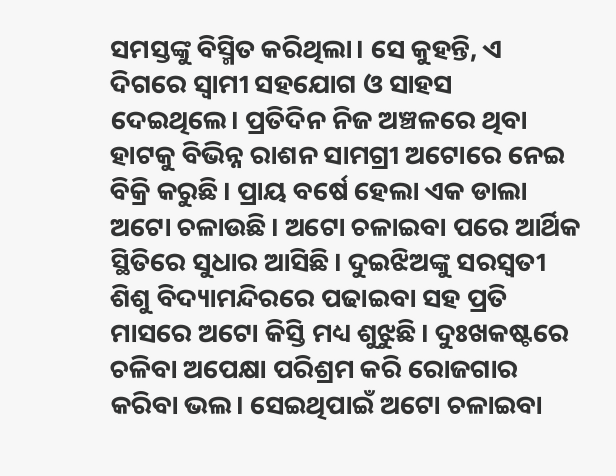ସମସ୍ତଙ୍କୁ ବିସ୍ମିତ କରିଥିଲା। ସେ କୁହନ୍ତି, ଏ ଦିଗରେ ସ୍ବାମୀ ସହଯୋଗ ଓ ସାହସ ଦେଇଥିଲେ। ପ୍ରତିଦିନ ନିଜ ଅଞ୍ଚଳରେ ଥିବା ହାଟକୁ ବିଭିନ୍ନ ରାଶନ ସାମଗ୍ରୀ ଅଟୋରେ ନେଇ ବିକ୍ରି କରୁଛି। ପ୍ରାୟ ବର୍ଷେ ହେଲା ଏକ ଡାଲା ଅଟୋ ଚଳାଉଛି। ଅଟୋ ଚଳାଇବା ପରେ ଆର୍ଥିକ ସ୍ଥିତିରେ ସୁଧାର ଆସିଛି। ଦୁଇଝିଅଙ୍କୁ ସରସ୍ବତୀ ଶିଶୁ ବିଦ୍ୟାମନ୍ଦିରରେ ପଢାଇବା ସହ ପ୍ରତି ମାସରେ ଅଟୋ କିସ୍ତି ମଧ୍ୟ ଶୁଝୁଛି। ଦୁଃଖକଷ୍ଟରେ ଚଳିବା ଅପେକ୍ଷା ପରିଶ୍ରମ କରି ରୋଜଗାର କରିବା ଭଲ। ସେଇଥିପାଇଁ ଅଟୋ ଚଳାଇବା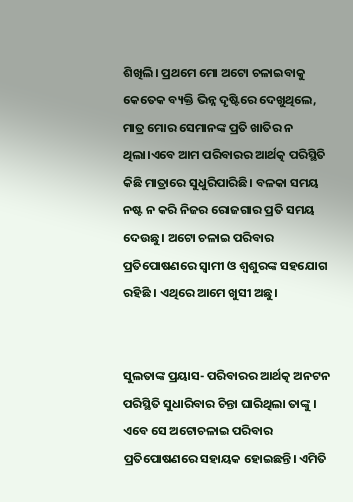ଶିଖିଲି। ପ୍ରଥମେ ମୋ ଅଟୋ ଚଳାଇବାକୁ କେତେକ ବ୍ୟକ୍ତି ଭିନ୍ନ ଦୃଷ୍ଟିରେ ଦେଖୁଥିଲେ, ମାତ୍ର ମୋର ସେମାନଙ୍କ ପ୍ରତି ଖାତିର ନ ଥିଲା।ଏବେ ଆମ ପରିବାରର ଆର୍ଥତ୍କ ପରିସ୍ଥିତି କିଛି ମାତ୍ରାରେ ସୁଧୁରିପାରିଛି। ବଳକା ସମୟ ନଷ୍ଟ ନ କରି ନିଜର ରୋଜଗାର ପ୍ରତି ସମୟ ଦେଉଛୁ। ଅଟୋ ଚଳାଇ ପରିବାର ପ୍ରତିପୋଷଣରେ ସ୍ବାମୀ ଓ ଶ୍ବଶୁରଙ୍କ ସହଯୋଗ ରହିଛି । ଏଥିରେ ଆମେ ଖୁସୀ ଅଛୁ।


ସୁଲତାଙ୍କ ପ୍ରୟାସ- ପରିବାରର ଆର୍ଥତ୍କ ଅନଟନ ପରିସ୍ଥିତି ସୁଧାରିବାର ଚିନ୍ତା ଘାରିଥିଲା ତାଙ୍କୁ । ଏବେ ସେ ଅଟୋଚଳାଇ ପରିବାର ପ୍ରତିପୋଷଣରେ ସହାୟକ ହୋଇଛନ୍ତି। ଏମିତି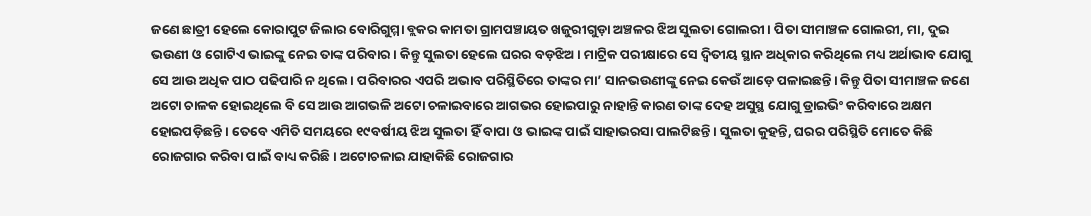ଜଣେ ଛାତ୍ରୀ ହେଲେ କୋରାପୁଟ ଜିଲାର ବୋରିଗୁମ୍ମା ବ୍ଲକର କାମତା ଗ୍ରାମପଞ୍ଚାୟତ ଖଜୁରୀଗୁଡ଼ା ଅଞ୍ଚଳର ଝିଅ ସୁଲତା ଗୋଲରୀ। ପିତା ସୀମାଞ୍ଚଳ ଗୋଲରୀ, ମା, ଦୁଇ ଭଉଣୀ ଓ ଗୋଟିଏ ଭାଇଙ୍କୁ ନେଇ ତାଙ୍କ ପରିବାର। କିନ୍ତୁ ସୁଲତା ହେଲେ ଘରର ବଡ଼ଝିଅ। ମାଟ୍ରିକ ପରୀକ୍ଷାରେ ସେ ଦ୍ୱିତୀୟ ସ୍ଥାନ ଅଧିକାର କରିଥିଲେ ମଧ୍ୟ ଅର୍ଥାଭାବ ଯୋଗୁ ସେ ଆଉ ଅଧିକ ପାଠ ପଢିପାରି ନ ଥିଲେ। ପରିବାରର ଏପରି ଅଭାବ ପରିସ୍ଥିତିରେ ତାଙ୍କର ମା’ ସାନଭଉଣୀଙ୍କୁ ନେଇ କେଉଁ ଆଡ଼େ ପଳାଇଛନ୍ତି। କିନ୍ତୁ ପିତା ସୀମାଞ୍ଚଳ ଜଣେ ଅଟୋ ଚାଳକ ହୋଇଥିଲେ ବି ସେ ଆଉ ଆଗଭଳି ଅଟୋ ଚଳାଇବାରେ ଆଗଭର ହୋଇପାରୁ ନାହାନ୍ତି କାରଣ ତାଙ୍କ ଦେହ ଅସୁସ୍ଥ ଯୋଗୁ ଡ୍ରାଇଭିଂ କରିବାରେ ଅକ୍ଷମ ହୋଇପଡ଼ିଛନ୍ତି । ତେବେ ଏମିତି ସମୟରେ ୧୯ବର୍ଷୀୟ ଝିଅ ସୁଲତା ହିଁ ବାପା ଓ ଭାଇଙ୍କ ପାଇଁ ସାହାଭରସା ପାଲଟିଛନ୍ତି। ସୁଲତା କୁହନ୍ତି, ଘରର ପରିସ୍ଥିତି ମୋତେ କିଛି ରୋଜଗାର କରିବା ପାଇଁ ବାଧ୍ୟ କରିଛି। ଅଟୋଚଳାଇ ଯାହାକିଛି ରୋଜଗାର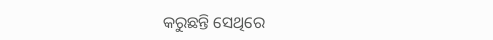କରୁଛନ୍ତି ସେଥିରେ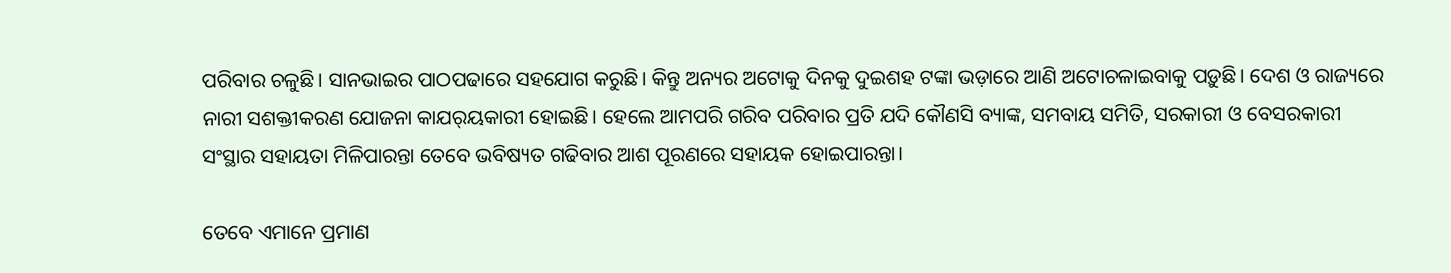ପରିବାର ଚଳୁଛି। ସାନଭାଇର ପାଠପଢାରେ ସହଯୋଗ କରୁଛି। କିନ୍ତୁ ଅନ୍ୟର ଅଟୋକୁ ଦିନକୁ ଦୁଇଶହ ଟଙ୍କା ଭଡ଼ାରେ ଆଣି ଅଟୋଚଳାଇବାକୁ ପଡ଼ୁଛି। ଦେଶ ଓ ରାଜ୍ୟରେ ନାରୀ ସଶକ୍ତୀକରଣ ଯୋଜନା କାଯର୍‌ୟକାରୀ ହୋଇଛି। ହେଲେ ଆମପରି ଗରିବ ପରିବାର ପ୍ରତି ଯଦି କୌଣସି ବ୍ୟାଙ୍କ, ସମବାୟ ସମିତି, ସରକାରୀ ଓ ବେସରକାରୀ ସଂସ୍ଥାର ସହାୟତା ମିଳିପାରନ୍ତା ତେବେ ଭବିଷ୍ୟତ ଗଢିବାର ଆଶ ପୂରଣରେ ସହାୟକ ହୋଇପାରନ୍ତା।

ତେବେ ଏମାନେ ପ୍ରମାଣ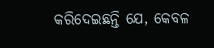କରିଦେଇଛନ୍ତି ଯେ, କେବଳ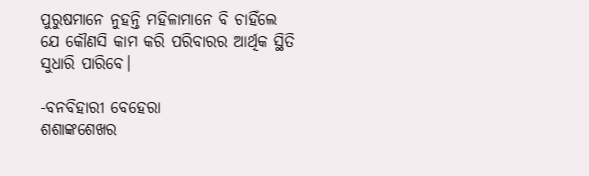ପୁରୁଷମାନେ ନୁହନ୍ତି ମହିଳାମାନେ ବି ଚାହିଁଲେ ଯେ କୌଣସି କାମ କରି ପରିବାରର ଆର୍ଥିକ ସ୍ଥିତି ସୁଧାରି ପାରିବେ।

-ବନବିହାରୀ ବେହେରା
ଶଶାଙ୍କଶେଖର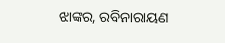ଝାଙ୍କର, ରବିନାରାୟଣ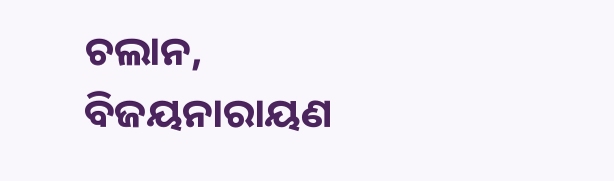ଚଲାନ,
ବିଜୟନାରାୟଣ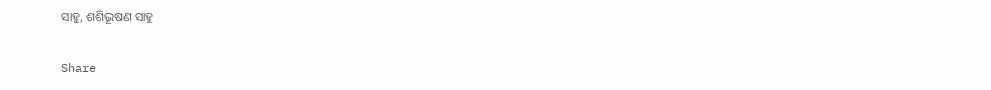ସାହୁ, ଶଶିଭୂଷଣ ସାହୁ

Share